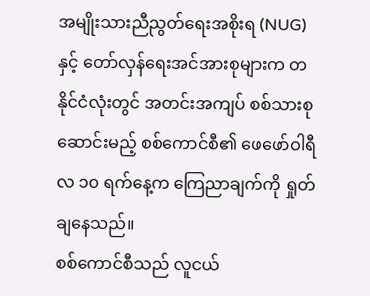အမျိုးသားညီညွတ်ရေးအစိုးရ (NUG) နှင့် တော်လှန်ရေးအင်အားစုများက တနိုင်ငံလုံးတွင် အတင်းအကျပ် စစ်သားစုဆောင်းမည့် စစ်ကောင်စီ၏ ဖေဖော်ဝါရီလ ၁၀ ရက်နေ့က ကြေညာချက်ကို ရှုတ်ချနေသည်။
စစ်ကောင်စီသည် လူငယ်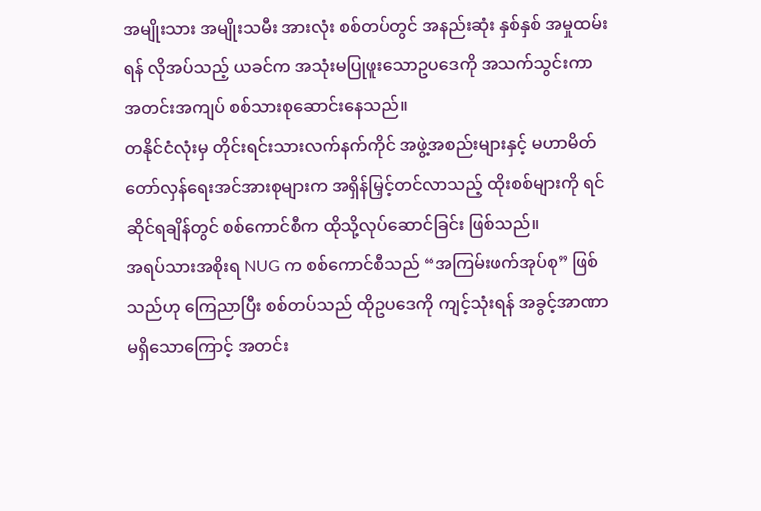အမျိုးသား အမျိုးသမီး အားလုံး စစ်တပ်တွင် အနည်းဆုံး နှစ်နှစ် အမှုထမ်းရန် လိုအပ်သည့် ယခင်က အသုံးမပြုဖူးသောဥပဒေကို အသက်သွင်းကာ အတင်းအကျပ် စစ်သားစုဆောင်းနေသည်။
တနိုင်ငံလုံးမှ တိုင်းရင်းသားလက်နက်ကိုင် အဖွဲ့အစည်းများနှင့် မဟာမိတ် တော်လှန်ရေးအင်အားစုများက အရှိန်မြှင့်တင်လာသည့် ထိုးစစ်များကို ရင်ဆိုင်ရချိန်တွင် စစ်ကောင်စီက ထိုသို့လုပ်ဆောင်ခြင်း ဖြစ်သည်။
အရပ်သားအစိုးရ NUG က စစ်ကောင်စီသည် “အကြမ်းဖက်အုပ်စု” ဖြစ်သည်ဟု ကြေညာပြီး စစ်တပ်သည် ထိုဥပဒေကို ကျင့်သုံးရန် အခွင့်အာဏာ မရှိသောကြောင့် အတင်း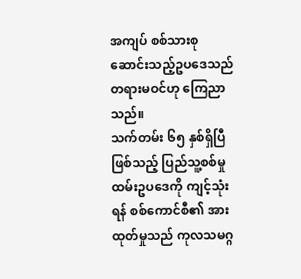အကျပ် စစ်သားစုဆောင်းသည့်ဥပဒေသည် တရားမဝင်ဟု ကြေညာသည်။
သက်တမ်း ၆၅ နှစ်ရှိပြီဖြစ်သည့် ပြည်သူ့စစ်မှုထမ်းဥပဒေကို ကျင့်သုံးရန် စစ်ကောင်စီ၏ အားထုတ်မှုသည် ကုလသမဂ္ဂ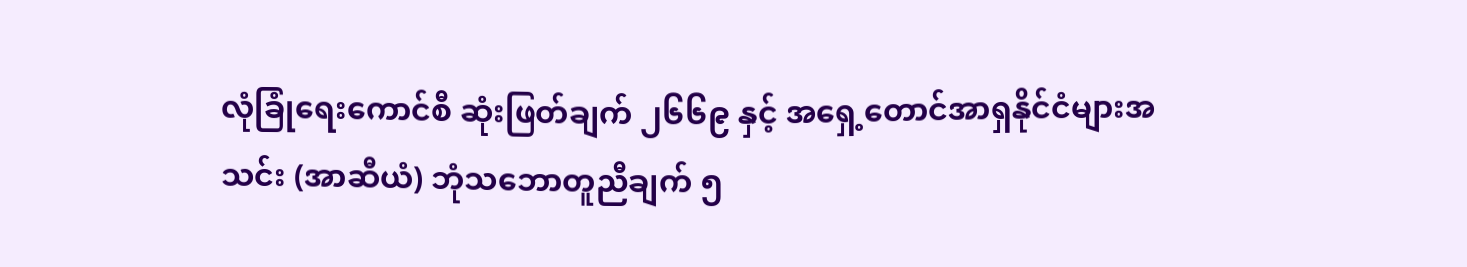လုံခြုံရေးကောင်စီ ဆုံးဖြတ်ချက် ၂၆၆၉ နှင့် အရှေ့တောင်အာရှနိုင်ငံများအသင်း (အာဆီယံ) ဘုံသဘောတူညီချက် ၅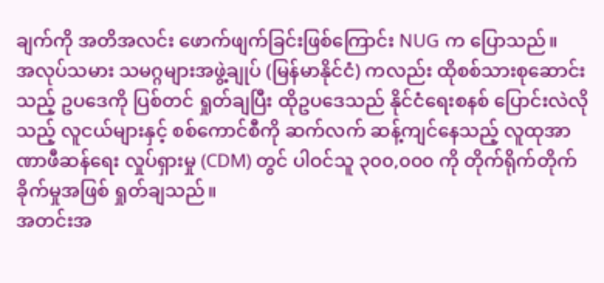ချက်ကို အတိအလင်း ဖောက်ဖျက်ခြင်းဖြစ်ကြောင်း NUG က ပြောသည်။
အလုပ်သမား သမဂ္ဂများအဖွဲ့ချုပ် (မြန်မာနိုင်ငံ) ကလည်း ထိုစစ်သားစုဆောင်းသည့် ဥပဒေကို ပြစ်တင် ရှုတ်ချပြီး ထိုဥပဒေသည် နိုင်ငံရေးစနစ် ပြောင်းလဲလိုသည့် လူငယ်များနှင့် စစ်ကောင်စီကို ဆက်လက် ဆန့်ကျင်နေသည့် လူထုအာဏာဖီဆန်ရေး လှုပ်ရှားမှု (CDM) တွင် ပါဝင်သူ ၃၀၀,၀၀၀ ကို တိုက်ရိုက်တိုက်ခိုက်မှုအဖြစ် ရှုတ်ချသည်။
အတင်းအ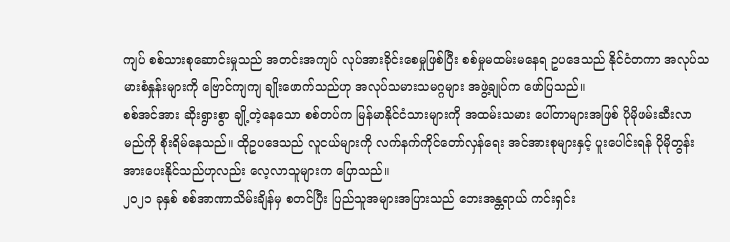ကျပ် စစ်သားစုဆောင်းမှုသည် အတင်းအကျပ် လုပ်အားခိုင်းစေမှုဖြစ်ပြီး စစ်မှုမထမ်းမနေရ ဥပဒေသည် နိုင်ငံတကာ အလုပ်သမားစံနှုန်းများကို ဗြောင်ကျကျ ချိုးဖောက်သည်ဟု အလုပ်သမားသမဂ္ဂများ အဖွဲ့ချုပ်က ဖော်ပြသည်။
စစ်အင်အား ဆိုးရွားစွာ ချို့တဲ့နေသော စစ်တပ်က မြန်မာနိုင်ငံသားများကို အထမ်းသမား ပေါ်တာများအဖြစ် ပိုမိုဖမ်းဆီးလာမည်ကို စိုးရိမ်နေသည်။ ထိုဥပဒေသည် လူငယ်များကို လက်နက်ကိုင်တော်လှန်ရေး အင်အားစုများနှင့် ပူးပေါင်းရန် ပိုမိုတွန်းအားပေးနိုင်သည်ဟုလည်း လေ့လာသူများက ပြောသည်။
၂၀၂၁ ခုနှစ် စစ်အာဏာသိမ်းချိန်မှ စတင်ပြီး ပြည်သူအများအပြားသည် ဘေးအန္တရာယ် ကင်းရှင်း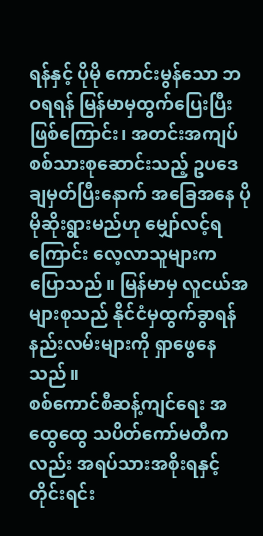ရန်နှင့် ပိုမို ကောင်းမွန်သော ဘဝရရန် မြန်မာမှထွက်ပြေးပြီးဖြစ်ကြောင်း၊ အတင်းအကျပ် စစ်သားစုဆောင်းသည့် ဥပဒေ ချမှတ်ပြီးနောက် အခြေအနေ ပိုမိုဆိုးရွားမည်ဟု မျှော်လင့်ရကြောင်း လေ့လာသူများက ပြောသည်။ မြန်မာမှ လူငယ်အများစုသည် နိုင်ငံမှထွက်ခွာရန် နည်းလမ်းများကို ရှာဖွေနေသည်။
စစ်ကောင်စီဆန့်ကျင်ရေး အထွေထွေ သပိတ်ကော်မတီကလည်း အရပ်သားအစိုးရနှင့် တိုင်းရင်း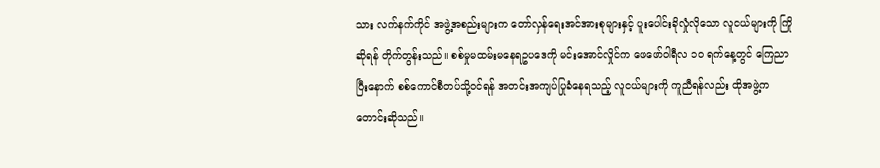သား လက်နက်ကိုင် အဖွဲ့အစည်းများက တော်လှန်ရေးအင်အားစုများနှင့် ပူးပေါင်းခိုလှုံလိုသော လူငယ်များကို ကြိုဆိုရန် တိုက်တွန်းသည်။ စစ်မှုမထမ်းမနေရဥပဒေကို မင်းအောင်လှိုင်က ဖေဖော်ဝါရီလ ၁၀ ရက်နေ့တွင် ကြေညာပြီးနောက် စစ်ကောင်စီတပ်သို့ဝင်ရန် အတင်းအကျပ်ပြုခံနေရသည့် လူငယ်များကို ကူညီရန်လည်း ထိုအဖွဲ့က တောင်းဆိုသည်။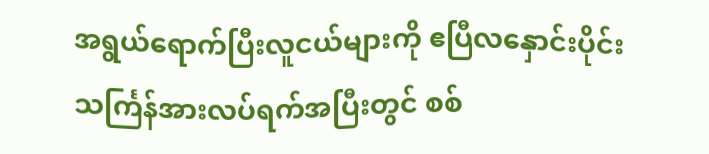အရွယ်ရောက်ပြီးလူငယ်များကို ဧပြီလနှောင်းပိုင်း သင်္ကြန်အားလပ်ရက်အပြီးတွင် စစ်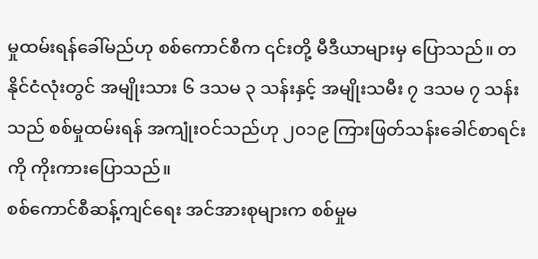မှုထမ်းရန်ခေါ်မည်ဟု စစ်ကောင်စီက ၎င်းတို့ မီဒီယာများမှ ပြောသည်။ တနိုင်ငံလုံးတွင် အမျိုးသား ၆ ဒသမ ၃ သန်းနှင့် အမျိုးသမီး ၇ ဒသမ ၇ သန်းသည် စစ်မှုထမ်းရန် အကျုံးဝင်သည်ဟု ၂၀၁၉ ကြားဖြတ်သန်းခေါင်စာရင်းကို ကိုးကားပြောသည်။
စစ်ကောင်စီဆန့်ကျင်ရေး အင်အားစုများက စစ်မှုမ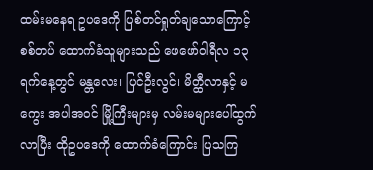ထမ်းမနေရ ဥပဒေကို ပြစ်တင်ရှုတ်ချသောကြောင့် စစ်တပ် ထောက်ခံသူများသည် ဖေဖော်ဝါရီလ ၁၃ ရက်နေ့တွင် မန္တလေး၊ ပြင်ဦးလွင်၊ မိတ္ထီလာနှင့် မကွေး အပါအဝင် မြို့ကြီးများမှ လမ်းမများပေါ်ထွက်လာပြီး ထိုဥပဒေကို ထောက်ခံကြောင်း ပြသကြ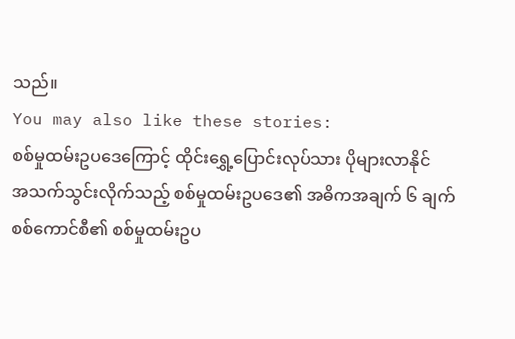သည်။
You may also like these stories:
စစ်မှုထမ်းဥပဒေကြောင့် ထိုင်းရွှေ့ပြောင်းလုပ်သား ပိုများလာနိုင်
အသက်သွင်းလိုက်သည့် စစ်မှုထမ်းဥပဒေ၏ အဓိကအချက် ၆ ချက်
စစ်ကောင်စီ၏ စစ်မှုထမ်းဥပ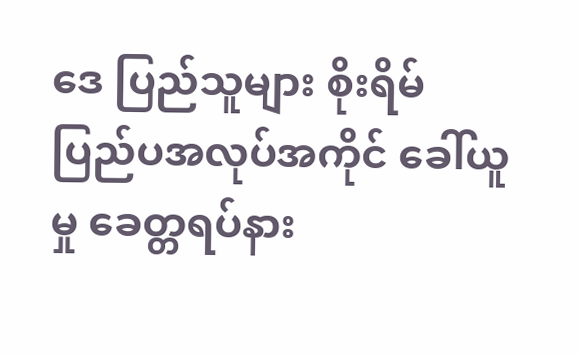ဒေ ပြည်သူများ စိုးရိမ်
ပြည်ပအလုပ်အကိုင် ခေါ်ယူမှု ခေတ္တရပ်နား